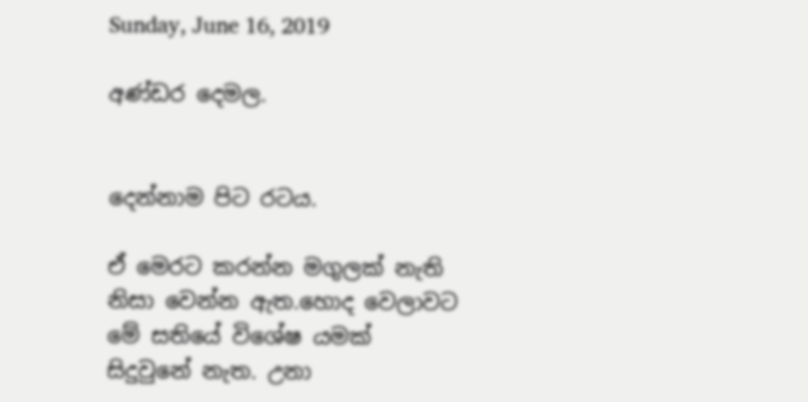Sunday, June 16, 2019

අණ්ඩර දෙමල.


දෙන්නාම පිට රටය.

ඒ මෙරට කරන්න මගුලක් නැති නිසා වෙන්න ඇත.හොද වෙලාවට මේ සතියේ විශේෂ යමක් සිදුවුනේ නැත. උනා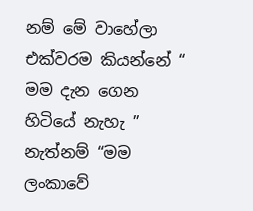නම් මේ වාහේලා  එක්වරම කියන්නේ “ මම දැන ගෙන හිටියේ නැහැ ” නැත්නම් “මම ලංකාවේ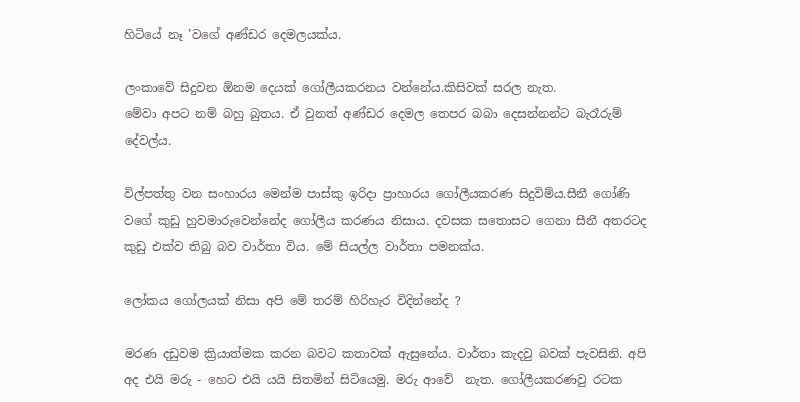හිටියේ නෑ ’වගේ අණ්ඩර දෙමලයක්ය.

ලංකාවේ සිදුවන ඕනම දෙයක් ගෝලීයකරනය වන්නේය.කිසිවක් සරල නැත.
මේවා අපට නම් බහු බුතය. ඒ වුනත් අණ්ඩර දෙමල තෙපර බබා දෙසන්නන්ට බැරෑරුම් දේවල්ය.

විල්පත්තු වන සංහාරය මෙන්ම පාස්කු ඉරිදා ප්‍රාහාරය ගෝලීයකරණ සිදුවිම්ය.සීනී ගෝණි වගේ කුඩු හුවමාරුවෙන්නේද ගෝලීය කරණය නිසාය. දවසක සතොසට ගෙනා සීනී අතරටද කුඩු එක්ව තිබු බව වාර්තා විය. මේ සියල්ල වාර්තා පමනක්ය.

ලෝකය ගෝලයක් නිසා අපි මේ තරම් හිරිහැර විදින්නේද ?

මරණ දඩුවම ක්‍රියාත්මක කරන බවට කතාවක් ඇසුනේය. වාර්තා කැදවු බවක් පැවසිනි. අපි අද එයි මරු - හෙට එයි යයි සිතමින් සිටියෙමු. මරු ආවේ  නැත. ගෝලීයකරණවු රටක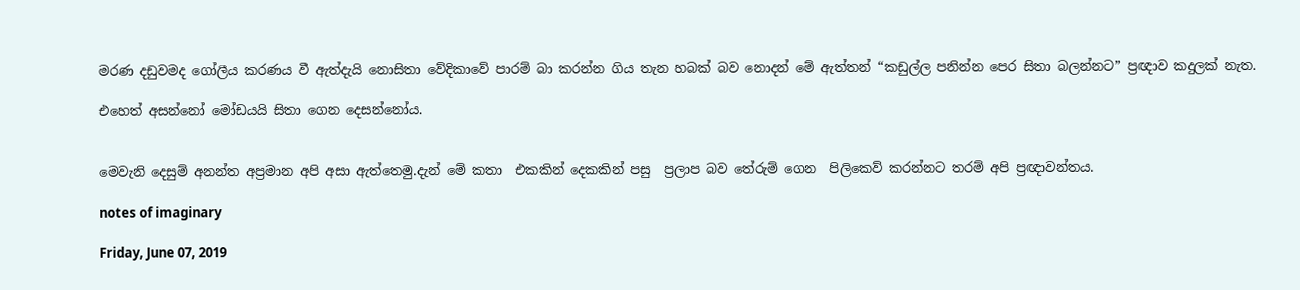මරණ දඩුවමද ගෝලීය කරණය වී ඇත්දැයි නොසිතා වේදිකාවේ පාරම් බා කරන්න ගිය තැන හබක් බව නොදන් මේ ඇත්තන් “කඩුල්ල පනින්න පෙර සිතා බලන්නට” ප්‍රඥාව කදුලක් නැත.

එහෙත් අසන්නෝ මෝඩයයි සිතා ගෙන දෙසන්නෝය.


මෙවැනි දෙසුම් අනන්ත අප්‍රමාන අපි අසා ඇත්තෙමු.දැන් මේ කතා  එකකින් දෙකකින් පසු  ප්‍රලාප බව තේරුම් ගෙන  පිලිකෙව් කරන්නට තරම් අපි ප්‍රඥාවන්තය.

notes of imaginary

Friday, June 07, 2019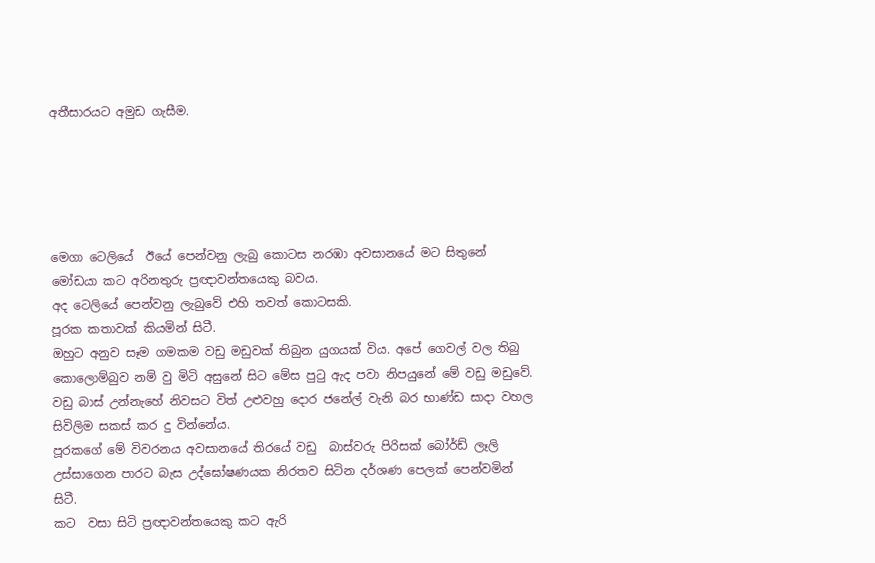අතීසාරයට අමුඩ ගැසීම.





මෙගා ටෙලියේ  ඊයේ පෙන්වනු ලැබු කොටස නරඹා අවසානයේ මට සිතුනේ මෝඩයා කට අරිනතුරු ප්‍රඥාවන්තයෙකු බවය.
අද ටෙලියේ පෙන්වනු ලැබුවේ එහි තවත් කොටසකි.
පූරක කතාවක් කියමින් සිටී.
ඔහුට අනුව සෑම ගමකම වඩු මඩුවක් තිබුන යුගයක් විය. අපේ ගෙවල් වල තිබු කොලොම්බුව නම් වු මිටි අසුනේ සිට මේස පුටු ඇද පවා නිපයුනේ මේ වඩු මඩුවේ. වඩු බාස් උන්නැහේ නිවසට විත් උළුවහු දොර ජනේල් වැනි බර භාණ්ඩ සාදා වහල සිවිලිම සකස් කර දු වින්නේය.
පූරකගේ මේ විවරනය අවසානයේ තිරයේ වඩු  බාස්වරු පිරිසක් බෝර්ඩ් ලෑලි උස්සාගෙන පාරට බැස උද්ඝෝෂණයක නිරතව සිටින දර්ශණ පෙලක් පෙන්වමින් සිටී.
කට  වසා සිටි ප්‍රඥාවන්තයෙකු කට ඇරි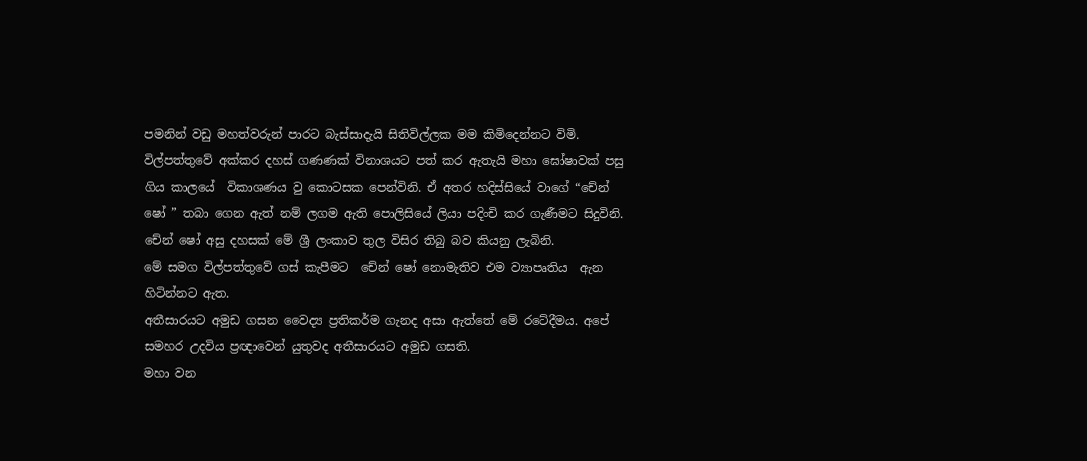පමනින් වඩු මහත්වරුන් පාරට බැස්සාදැයි සිතිවිල්ලක මම කිමිදෙන්නට විමි.
විල්පත්තුවේ අක්කර දහස් ගණණක් විනාශයට පත් කර ඇතැයි මහා ඝෝෂාවක් පසු ගිය කාලයේ  විකාශණය වු කොටසක පෙන්විනි. ඒ අතර හදිස්සියේ වාගේ “චේන් ෂෝ ” තබා ගෙන ඇත් නම් ලගම ඇති පොලිසියේ ලියා පදිංචි කර ගැණීමට සිදුවිනි.
චේන් ෂෝ අසු දහසක් මේ ශ්‍රී ලංකාව තුල විසිර තිබු බව කියනු ලැබිනි.
මේ සමග විල්පත්තුවේ ගස් කැපීමට  චේන් ෂෝ නොමැතිව එම ව්‍යාපෘතිය  ඇන හිටින්නට ඇත.
අතීසාරයට අමුඩ ගසන වෛද්‍ය ප්‍රතිකර්ම ගැනද අසා ඇත්තේ මේ රටේදීමය. අපේ සමහර උදවිය ප්‍රඥාවෙන් යුතුවද අතීසාරයට අමුඩ ගසති.
මහා වන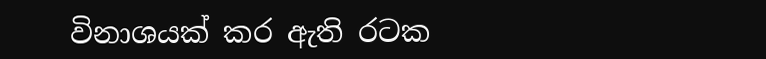විනාශයක් කර ඇති රටක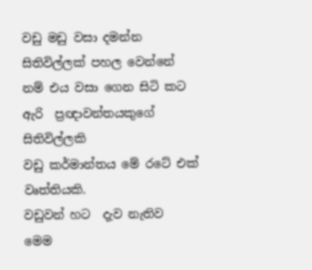වඩු මඩු වසා දමන්න සිතිවිල්ලක් පහල වෙන්නේ  නම් එය වසා ගෙන සිටි කට ඇරි  ප්‍රඥාවන්තයකුගේ සිතිවිල්ලකි
වඩු කර්මාන්තය මේ රටේ එක් වෘත්තියකි.
වඩුවන් හට  දැව නැතිව   මෙම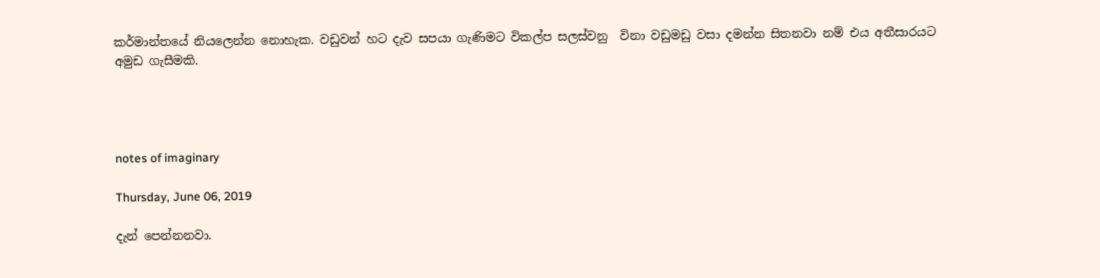කර්මාන්තයේ නියලෙන්න නොහැක. වඩුවන් හට දැව සපයා ගැණිමට විකල්ප සලස්වනු  විනා වඩුමඩු වසා දමන්න සිතනවා නම් එය අතීසාරයට අමුඩ ගැසීමකි.




notes of imaginary

Thursday, June 06, 2019

දැන් පෙන්නනවා.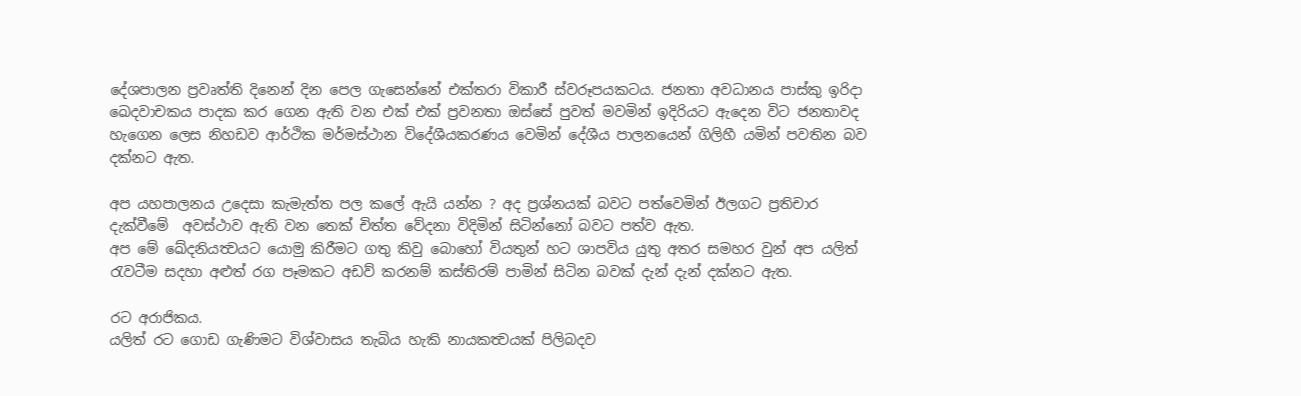දේශපාලන ප්‍රවෘත්ති දිනෙන් දින පෙල ගැසෙන්නේ එක්තරා විකාරී ස්වරූපයකටය. ජනතා අවධානය පාස්කු ඉරිදා ඛෙදවාචකය පාදක කර ගෙන ඇති වන එක් එක් ප්‍රවනතා ඔස්සේ පුවත් මවමින් ඉදිරියට ඇදෙන විට ජනතාවද හැගෙන ලෙස නිහඩව ආර්ථික මර්මස්ථාන විදේශීයකරණය වෙමින් දේශීය පාලනයෙන් ගිලිහී යමින් පවතින බව දක්නට ඇත.

අප යහපාලනය උදෙසා කැමැත්ත පල කලේ ඇයි යන්න ? අද ප්‍රශ්නයක් බවට පත්වෙමින් ඊලගට ප්‍රතිචාර දැක්වීමේ  අවස්ථාව ඇති වන තෙක් චිත්ත වේදනා විදිමින් සිටින්නෝ බවට පත්ව ඇත.
අප මේ ඛේදනියත්‍වයට යොමු කිරීමට ගතු කිවු බොහෝ වියතුන් හට ශාපවිය යුතු අතර සමහර වුන් අප යලිත් රැවටීම සදහා අළුත් රග පෑමකට අඩව් කරනම් කස්තිරම් පාමින් සිටින බවක් දැන් දැන් දක්නට ඇත.

රට අරාජිකය.
යලිත් රට ගොඩ ගැණිමට විශ්වාසය තැබිය හැකි නායකත්‍වයක් පිලිබදව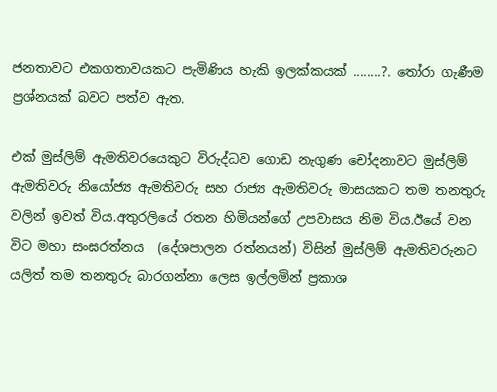ජනතාවට එකගතාවයකට පැමිණිය හැකි ඉලක්කයක් ........?. තෝරා ගැණීම ප්‍රශ්නයක් බවට පත්ව ඇත.

එක් මුස්ලිම් ඇමතිවරයෙකුට විරුද්ධව ගොඩ නැගුණ චෝදනාවට මුස්ලිම් ඇමතිවරු නියෝජ්‍ය ඇමතිවරු සහ රාජ්‍ය ඇමතිවරු මාසයකට තම තනතුරු වලින් ඉවත් විය.අතුරලියේ රතන හිමියන්ගේ උපවාසය නිම විය.ඊයේ වන විට මහා සංඝරත්නය  (දේශපාලන රත්නයන්) විසින් මුස්ලිම් ඇමතිවරුනට යලිත් තම තනතුරු බාරගන්නා ලෙස ඉල්ලමින් ප්‍රකාශ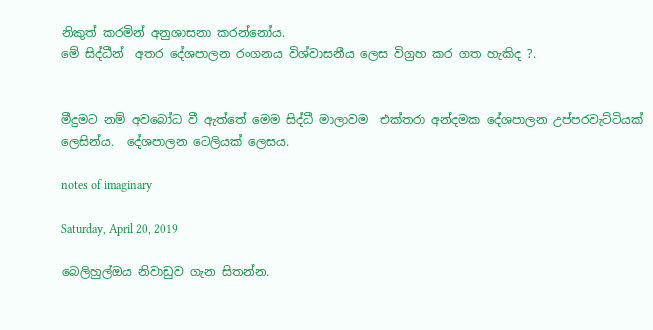නිකුත් කරමින් අනුශාසනා කරන්නෝය.
මේ සිද්ධීන්  අතර දේශපාලන රංගනය විශ්වාසනීය ලෙස විග්‍රහ කර ගත හැකිද ?.


මීදුමට නම් අවබෝධ වී ඇත්තේ මෙම සිද්ධී මාලාවම  එක්තරා අන්දමක දේශපාලන උප්පරවැට්ටියක් ලෙසින්ය.  දේශපාලන ටෙලියක් ලෙසය.

notes of imaginary

Saturday, April 20, 2019

බෙලිහුල්ඔය නිවාඩුව ගැන සිතන්න.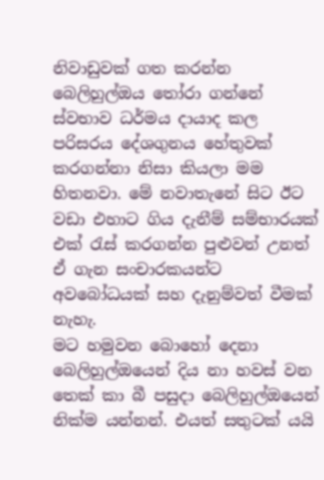නිවාඩුවක් ගත කරන්න බෙලිහුල්ඔය තෝරා ගන්නේ ස්වභාව ධර්මය දායාද කල පරිසරය දේශගුනය හේතුවක් කරගන්නා නිසා කියලා මම හිතනවා. මේ නවාතැනේ සිට ඊට වඩා එහාට ගිය දැනීම් සම්භාරයක් එක් රැස් කරගන්න පුළුවන් උනත් ඒ ගැන සංචාරකයන්ට අවබෝධයක් සහ දැනුම්වත් වීමක් නැහැ.
මට හමුවන බොහෝ දෙනා බෙලිහුල්ඔයෙන් දිය නා හවස් වන තෙක් කා බී පසුදා බෙලිහුල්ඔයෙන් නික්ම යන්නන්. එයත් සතුටක් යයි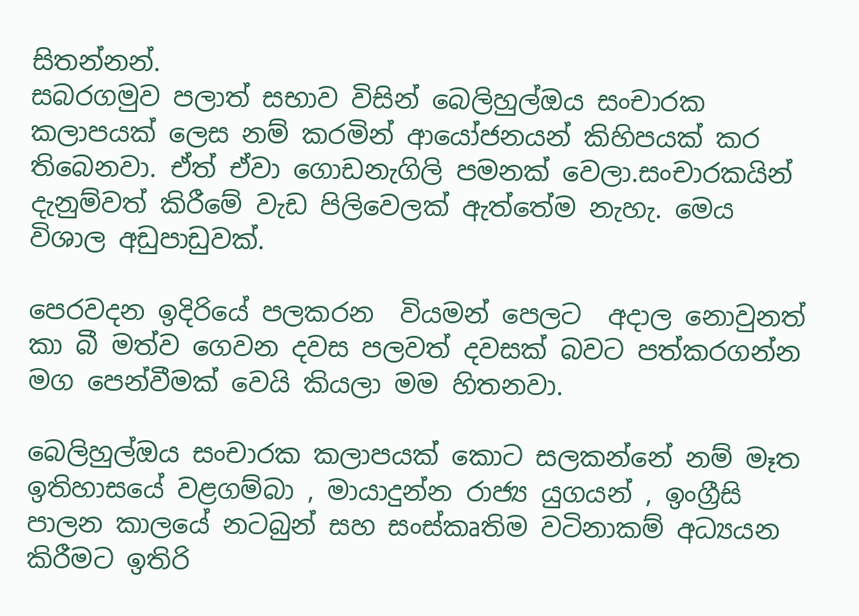සිතන්නන්.
සබරගමුව පලාත් සභාව විසින් බෙලිහුල්ඔය සංචාරක කලාපයක් ලෙස නම් කරමින් ආයෝජනයන් කිහිපයක් කර තිබෙනවා. ඒත් ඒවා ගොඩනැගිලි පමනක් වෙලා.සංචාරකයින් දැනුම්වත් කිරීමේ වැඩ පිලිවෙලක් ඇත්තේම නැහැ. මෙය විශාල අඩුපාඩුවක්.

පෙරවදන ඉදිරියේ පලකරන  වියමන් පෙලට  අදාල නොවුනත් කා බී මත්ව ගෙවන දවස පලවත් දවසක් බවට පත්කරගන්න මග පෙන්වීමක් වෙයි කියලා මම හිතනවා.

බෙලිහුල්ඔය සංචාරක කලාපයක් කොට සලකන්නේ නම් මෑත ඉතිහාසයේ වළගම්බා , මායාදුන්න රාජ්‍ය යුගයන් , ඉංග්‍රීසි පාලන කාලයේ නටබුන් සහ සංස්කෘතිම වටිනාකම් අධ්‍යයන කිරීමට ඉතිරි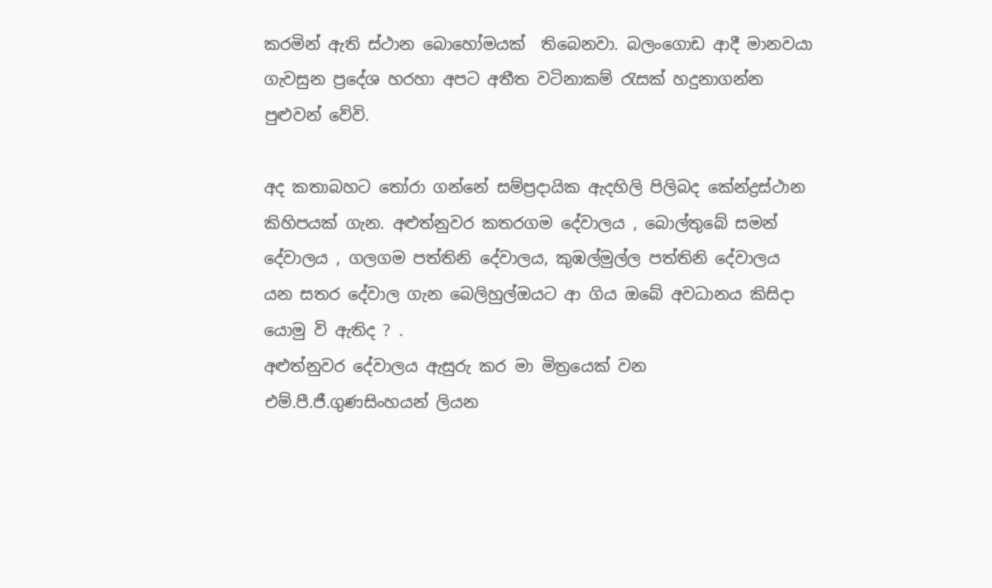කරමින් ඇති ස්ථාන බොහෝමයක්  තිබෙනවා. බලංගොඩ ආදී මානවයා ගැවසුන ප්‍රදේශ හරහා අපට අතීත වටිනාකම් රැසක් හදුනාගන්න පුළුවන් වේවි.

අද කතාබහට තෝරා ගන්නේ සම්ප්‍රදායික ඇදහිලි පිලිබද කේන්ද්‍රස්ථාන කිහිපයක් ගැන. අළුත්නුවර කතරගම දේවාලය , බොල්තුබේ සමන් දේවාලය , ගලගම පත්තිනි දේවාලය, කුඹල්මුල්ල පත්තිනි දේවාලය යන සතර දේවාල ගැන බෙලිහුල්ඔයට ආ ගිය ඔබේ අවධානය කිසිදා යොමු වි ඇතිද ? .
අළුත්නුවර දේවාලය ඇසුරු කර මා මිත්‍රයෙක් වන එම්.පී.ජී.ගුණසිංහයන් ලියන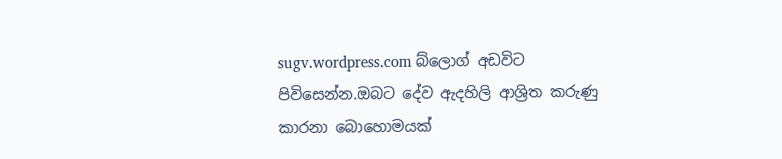sugv.wordpress.com බ්ලොග් අඩවිට පිවිසෙන්න.ඔබට දේව ඇදහිලි ආශ්‍රිත කරුණු කාරනා බොහොමයක්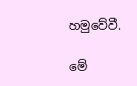හමුවේවී.

මේ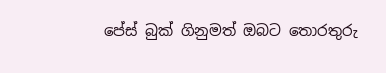පේස් බුක් ගිනුමත් ඔබට තොරතුරු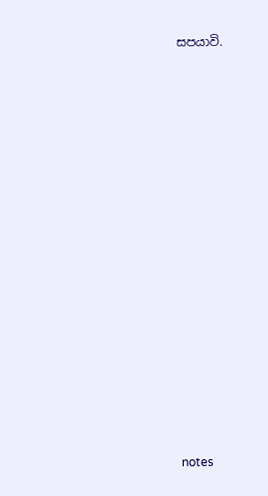සපයාවි.





























notes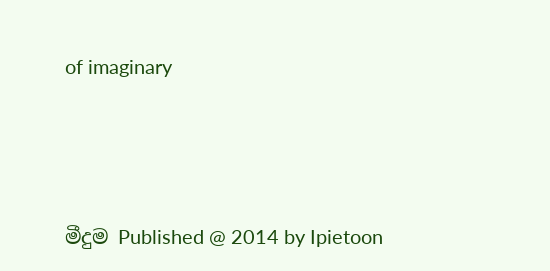of imaginary




මීදුම Published @ 2014 by Ipietoon